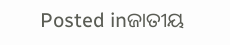Posted inଜାତୀୟ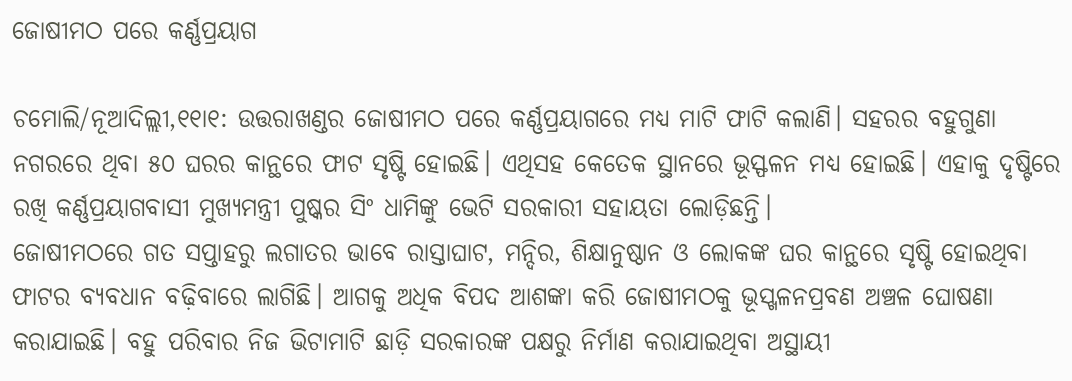ଜୋଷୀମଠ ପରେ କର୍ଣ୍ଣପ୍ରୟାଗ

ଚମୋଲି/ନୂଆଦିଲ୍ଲୀ,୧୧ା୧: ଉତ୍ତରାଖଣ୍ଡର ଜୋଷୀମଠ ପରେ କର୍ଣ୍ଣପ୍ରୟାଗରେ ମଧ୍ୟ ମାଟି ଫାଟି କଲାଣି। ସହରର ବହୁଗୁଣା ନଗରରେ ଥିବା ୫୦ ଘରର କାନ୍ଥରେ ଫାଟ ସୃଷ୍ଟି ହୋଇଛି। ଏଥିସହ କେତେକ ସ୍ଥାନରେ ଭୂସ୍ଫଳନ ମଧ୍ୟ ହୋଇଛି। ଏହାକୁ ଦୃଷ୍ଟିରେ ରଖି କର୍ଣ୍ଣପ୍ରୟାଗବାସୀ ମୁଖ୍ୟମନ୍ତ୍ରୀ ପୁଷ୍କର ସିଂ ଧାମିଙ୍କୁ ଭେଟି ସରକାରୀ ସହାୟତା ଲୋଡ଼ିଛନ୍ତି।
ଜୋଷୀମଠରେ ଗତ ସପ୍ତାହରୁ ଲଗାତର ଭାବେ ରାସ୍ତାଘାଟ, ମନ୍ଦିର, ଶିକ୍ଷାନୁଷ୍ଠାନ ଓ ଲୋକଙ୍କ ଘର କାନ୍ଥରେ ସୃଷ୍ଟି ହୋଇଥିବା ଫାଟର ବ୍ୟବଧାନ ବଢ଼ିବାରେ ଲାଗିଛି। ଆଗକୁ ଅଧିକ ବିପଦ ଆଶଙ୍କା କରି ଜୋଷୀମଠକୁ ଭୂସ୍ଖଳନପ୍ରବଣ ଅଞ୍ଚଳ ଘୋଷଣା କରାଯାଇଛି। ବହୁ ପରିବାର ନିଜ ଭିଟାମାଟି ଛାଡ଼ି ସରକାରଙ୍କ ପକ୍ଷରୁ ନିର୍ମାଣ କରାଯାଇଥିବା ଅସ୍ଥାୟୀ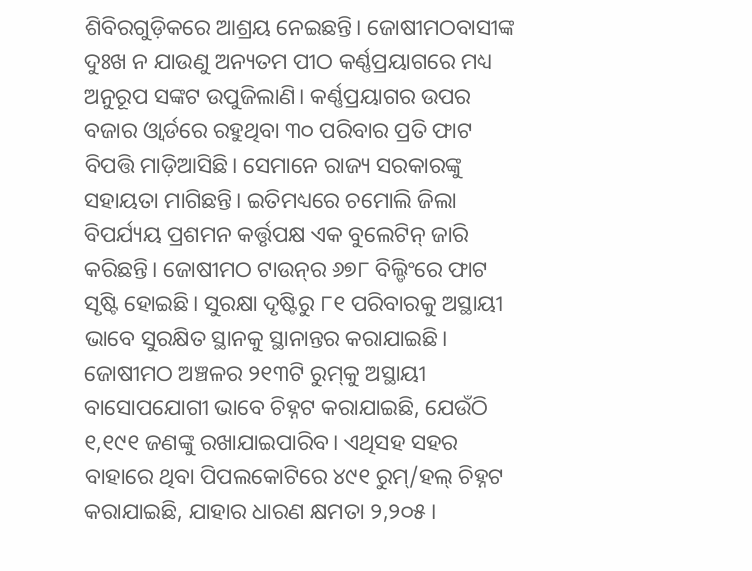ଶିବିରଗୁଡ଼ିକରେ ଆଶ୍ରୟ ନେଇଛନ୍ତି। ଜୋଷୀମଠବାସୀଙ୍କ ଦୁଃଖ ନ ଯାଉଣୁ ଅନ୍ୟତମ ପୀଠ କର୍ଣ୍ଣପ୍ରୟାଗରେ ମଧ୍ୟ ଅନୁରୂପ ସଙ୍କଟ ଉପୁଜିଲାଣି। କର୍ଣ୍ଣପ୍ରୟାଗର ଉପର ବଜାର ଓ୍ବାର୍ଡରେ ରହୁଥିବା ୩୦ ପରିବାର ପ୍ରତି ଫାଟ ବିପତ୍ତି ମାଡ଼ିଆସିଛି। ସେମାନେ ରାଜ୍ୟ ସରକାରଙ୍କୁ ସହାୟତା ମାଗିଛନ୍ତି। ଇତିମଧ୍ୟରେ ଚମୋଲି ଜିଲା ବିପର୍ଯ୍ୟୟ ପ୍ରଶମନ କର୍ତ୍ତୃପକ୍ଷ ଏକ ବୁଲେଟିନ୍‌ ଜାରି କରିଛନ୍ତି। ଜୋଷୀମଠ ଟାଉନ୍‌ର ୬୭୮ ବିଲ୍ଡିଂରେ ଫାଟ ସୃଷ୍ଟି ହୋଇଛି। ସୁରକ୍ଷା ଦୃଷ୍ଟିରୁ ୮୧ ପରିବାରକୁ ଅସ୍ଥାୟୀ ଭାବେ ସୁରକ୍ଷିତ ସ୍ଥାନକୁ ସ୍ଥାନାନ୍ତର କରାଯାଇଛି। ଜୋଷୀମଠ ଅଞ୍ଚଳର ୨୧୩ଟି ରୁମ୍‌କୁ ଅସ୍ଥାୟୀ ବାସୋପଯୋଗୀ ଭାବେ ଚିହ୍ନଟ କରାଯାଇଛି, ଯେଉଁଠି ୧,୧୯୧ ଜଣଙ୍କୁ ରଖାଯାଇପାରିବ। ଏଥିସହ ସହର ବାହାରେ ଥିବା ପିପଲକୋଟିରେ ୪୯୧ ରୁମ୍‌/ହଲ୍‌ ଚିହ୍ନଟ କରାଯାଇଛି, ଯାହାର ଧାରଣ କ୍ଷମତା ୨,୨୦୫।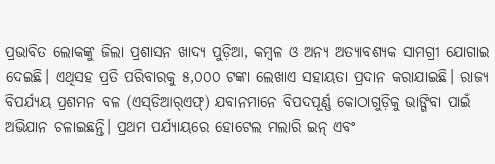ପ୍ରଭାବିତ ଲୋକଙ୍କୁ ଜିଲା ପ୍ରଶାସନ ଖାଦ୍ୟ ପୁଡ଼ିଆ, କମ୍ବଳ ଓ ଅନ୍ୟ ଅତ୍ୟାବଶ୍ୟକ ସାମଗ୍ରୀ ଯୋଗାଇ ଦେଇଛି। ଏଥିସହ ପ୍ରତି ପରିବାରକୁ ୫,୦୦୦ ଟଙ୍କା ଲେଖାଏ ସହାୟତା ପ୍ରଦାନ କରାଯାଇଛି। ରାଜ୍ୟ ବିପର୍ଯ୍ୟୟ ପ୍ରଶମନ ବଳ (ଏସ୍‌ଡିଆର୍‌ଏଫ୍‌) ଯବାନମାନେ ବିପଦପୂର୍ଣ୍ଣ କୋଠାଗୁଡ଼ିକୁ ଭାଙ୍ଗିବା ପାଇଁ ଅଭିଯାନ ଚଳାଇଛନ୍ତି। ପ୍ରଥମ ପର୍ଯ୍ୟାୟରେ ହୋଟେଲ ମଲାରି ଇନ୍‌ ଏବଂ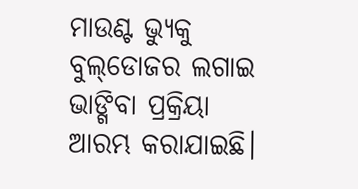ମାଉଣ୍ଟ ଭ୍ୟୁକୁ ବୁଲ୍‌ଡୋଜର ଲଗାଇ ଭାଙ୍ଗିବା ପ୍ରକ୍ରିୟା ଆରମ୍ଭ କରାଯାଇଛି।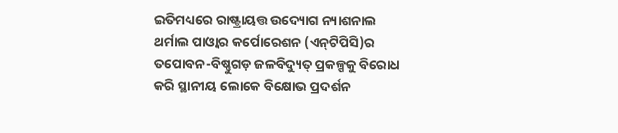ଇତିମଧ୍ୟରେ ରାଷ୍ଟ୍ରାୟତ୍ତ ଉଦ୍ୟୋଗ ନ୍ୟାଶନାଲ ଥର୍ମାଲ ପାଓ୍ବାର କର୍ପୋରେଶନ (ଏନ୍‌ଟିପିସି)ର ତପୋବନ-ବିଷ୍ଣୁଗଡ଼ ଜଳବିଦ୍ୟୁତ୍‌ ପ୍ରକଳ୍ପକୁ ବିରୋଧ କରି ସ୍ଥାନୀୟ ଲୋକେ ବିକ୍ଷୋଭ ପ୍ରଦର୍ଶନ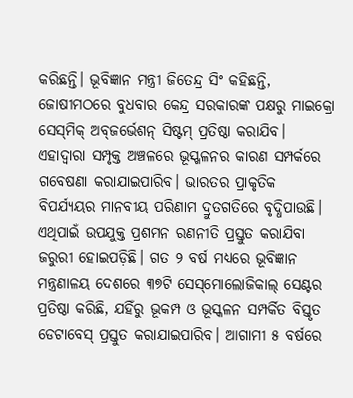କରିଛନ୍ତି। ଭୂବିଜ୍ଞାନ ମନ୍ତ୍ରୀ ଜିତେନ୍ଦ୍ର ସିଂ କହିଛନ୍ତି, ଜୋଷୀମଠରେ ବୁଧବାର କେନ୍ଦ୍ର ସରକାରଙ୍କ ପକ୍ଷରୁ ମାଇକ୍ରୋ ସେସ୍‌ମିକ୍‌ ଅବ୍‌ଜର୍ଭେଶନ୍‌ ସିଷ୍ଟମ୍‌ ପ୍ରତିଷ୍ଠା କରାଯିବ। ଏହାଦ୍ୱାରା ସମ୍ପୃକ୍ତ ଅଞ୍ଚଳରେ ଭୂସ୍ଖଳନର କାରଣ ସମ୍ପର୍କରେ ଗବେଷଣା କରାଯାଇପାରିବ। ଭାରତର ପ୍ରାକୃତିକ ବିପର୍ଯ୍ୟୟର ମାନବୀୟ ପରିଣାମ ଦ୍ରୁତଗତିରେ ବୃଦ୍ଧିପାଉଛି। ଏଥିପାଇଁ ଉପଯୁକ୍ତ ପ୍ରଶମନ ରଣନୀତି ପ୍ରସ୍ତୁତ କରାଯିବା ଜରୁରୀ ହୋଇପଡ଼ିଛି। ଗତ ୨ ବର୍ଷ ମଧ୍ୟରେ ଭୂବିଜ୍ଞାନ ମନ୍ତ୍ରଣାଳୟ ଦେଶରେ ୩୭ଟି ସେସ୍‌ମୋଲୋଜିକାଲ୍‌ ସେଣ୍ଟର ପ୍ରତିଷ୍ଠା କରିଛି, ଯହିଁରୁ ଭୂକମ୍ପ ଓ ଭୂସ୍କଳନ ସମ୍ପର୍କିତ ବିସ୍ତୃତ ଡେଟାବେସ୍‌ ପ୍ରସ୍ତୁତ କରାଯାଇପାରିବ। ଆଗାମୀ ୫ ବର୍ଷରେ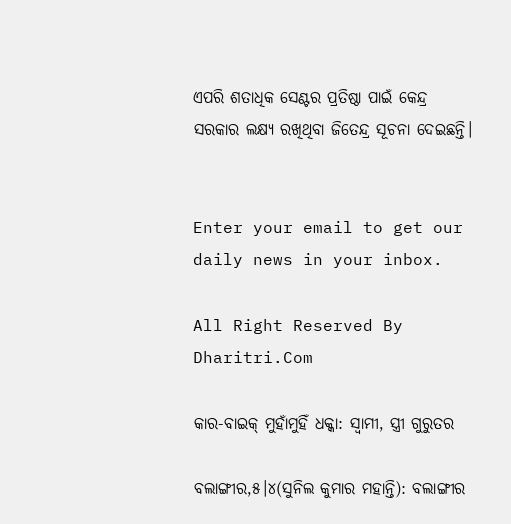ଏପରି ଶତାଧିକ ସେଣ୍ଟର ପ୍ରତିଷ୍ଠା ପାଇଁ କେନ୍ଦ୍ର ସରକାର ଲକ୍ଷ୍ୟ ରଖିଥିବା ଜିତେନ୍ଦ୍ର ସୂଚନା ଦେଇଛନ୍ତି।


Enter your email to get our daily news in your inbox.

All Right Reserved By Dharitri.Com

କାର-ବାଇକ୍‌ ମୁହାଁମୁହିଁ ଧକ୍କା: ସ୍ବାମୀ, ସ୍ତ୍ରୀ ଗୁରୁତର

ବଲାଙ୍ଗୀର,୫।୪(ସୁନିଲ କୁମାର ମହାନ୍ତି): ବଲାଙ୍ଗୀର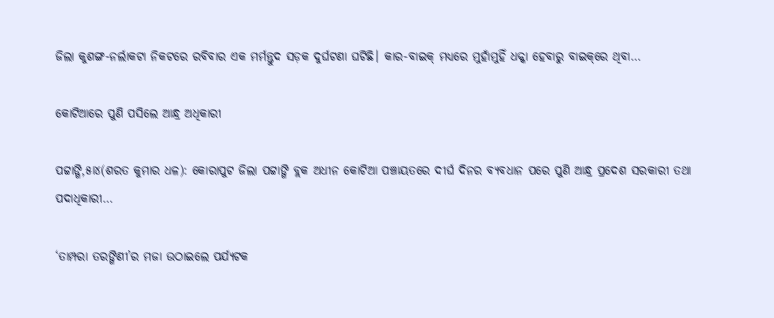ଜିଲା କୁଶଙ୍ଗ-ନର୍ଲାକଟା ନିକଟରେ ରବିବାର ଏକ ମର୍ମନ୍ତୁଦ ସଡ଼କ ଦୁର୍ଘଟଣା ଘଟିଛି। କାର-ବାଇକ୍‌ ମଧ୍ୟରେ ମୁହାଁମୁହିଁ ଧକ୍କା ହେବାରୁ ବାଇକ୍‌ରେ ଥିବା…

କୋଟିଆରେ ପୁଣି ପସିଲେ ଆନ୍ଧ୍ର ଅଧିକାରୀ

ପଟ୍ଟାଙ୍ଗି,୫ା୪(ଶରତ କୁମାର ଧଳ): କୋରାପୁଟ ଜିଲା ପଟ୍ଟାଙ୍ଗି ବ୍ଲକ ଅଧୀନ କୋଟିଆ ପଞ୍ଚାୟତରେ ଦୀର୍ଘ ଦିନର ବ୍ୟବଧାନ ପରେ ପୁଣି ଆନ୍ଧ୍ର ପ୍ରଦେଶ ସରକାରୀ ତଥା ପଦାଧିକାରୀ…

‘ତାମ୍ପରା ତରଙ୍ଗିଣୀ’ର ମଜା ଉଠାଇଲେ ପର୍ଯ୍ୟଟକ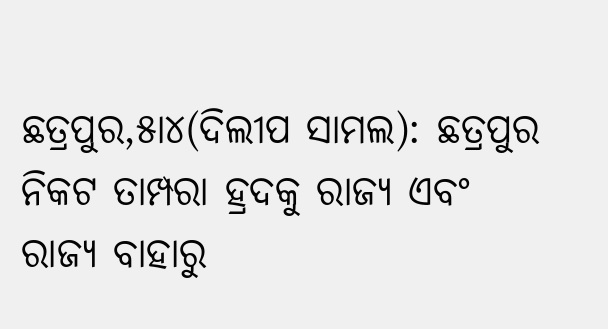ଛତ୍ରପୁର,୫ା୪(ଦିଲୀପ ସାମଲ): ଛତ୍ରପୁର ନିକଟ ତାମ୍ପରା ହ୍ରଦକୁ ରାଜ୍ୟ ଏବଂ ରାଜ୍ୟ ବାହାରୁ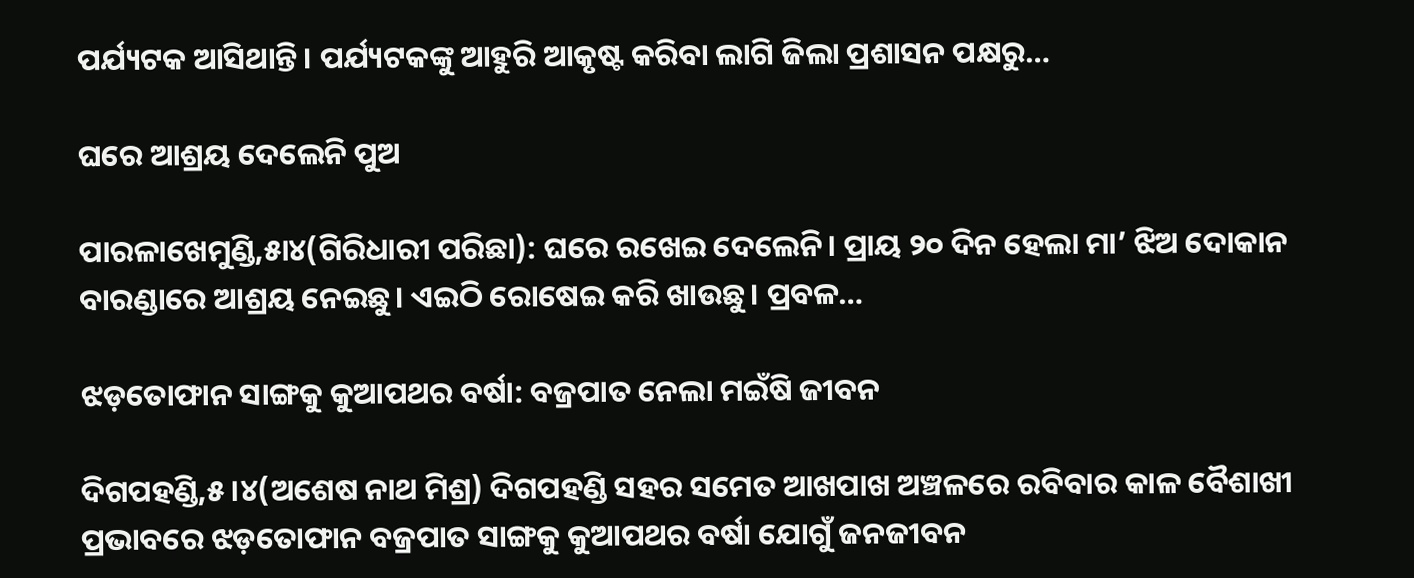ପର୍ଯ୍ୟଟକ ଆସିଥାନ୍ତି। ପର୍ଯ୍ୟଟକଙ୍କୁ ଆହୁରି ଆକୃଷ୍ଟ କରିବା ଲାଗି ଜିଲା ପ୍ରଶାସନ ପକ୍ଷରୁ…

ଘରେ ଆଶ୍ରୟ ଦେଲେନି ପୁଅ

ପାରଳାଖେମୁଣ୍ଡି,୫ା୪(ଗିରିଧାରୀ ପରିଛା): ଘରେ ରଖେଇ ଦେଲେନି। ପ୍ରାୟ ୨୦ ଦିନ ହେଲା ମା’ ଝିଅ ଦୋକାନ ବାରଣ୍ଡାରେ ଆଶ୍ରୟ ନେଇଛୁ। ଏଇଠି ରୋଷେଇ କରି ଖାଉଛୁ। ପ୍ରବଳ…

ଝଡ଼ତୋଫାନ ସାଙ୍ଗକୁ କୁଆପଥର ବର୍ଷା: ବଜ୍ରପାତ ନେଲା ମଇଁଷି ଜୀବନ

ଦିଗପହଣ୍ଡି,୫।୪(ଅଶେଷ ନାଥ ମିଶ୍ର) ଦିଗପହଣ୍ଡି ସହର ସମେତ ଆଖପାଖ ଅଞ୍ଚଳରେ ରବିବାର କାଳ ବୈଶାଖୀ ପ୍ରଭାବରେ ଝଡ଼ତୋଫାନ ବଜ୍ରପାତ ସାଙ୍ଗକୁ କୁଆପଥର ବର୍ଷା ଯୋଗୁଁ ଜନଜୀବନ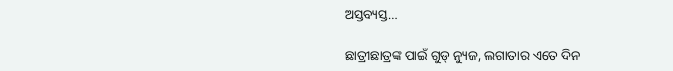ଅସ୍ତବ୍ୟସ୍ତ…

ଛାତ୍ରୀଛାତ୍ରଙ୍କ ପାଇଁ ଗୁଡ୍ ନ୍ୟୁଜ, ଲଗାତାର ଏତେ ଦିନ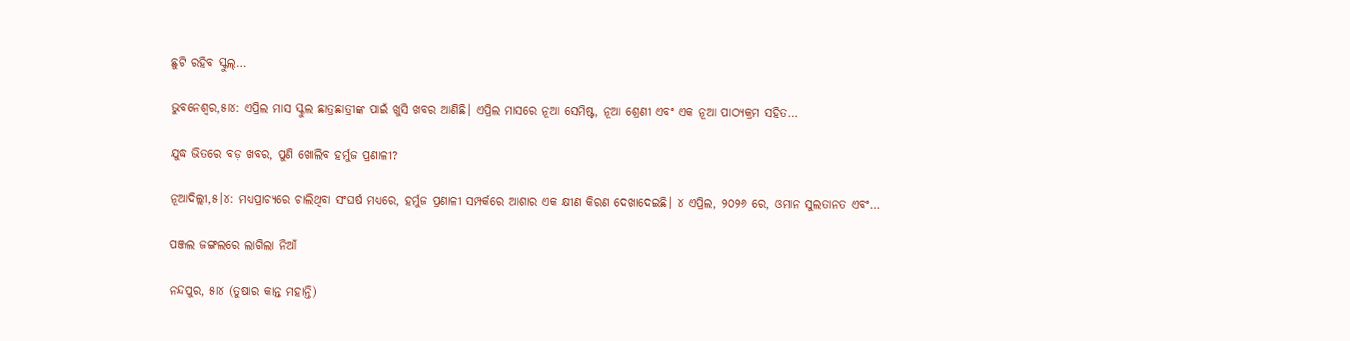ଛୁଟି ରହିବ ସ୍କୁଲ୍…

ଭୁବନେଶ୍ୱର,୫ା୪: ଏପ୍ରିଲ ମାସ ସ୍କୁଲ ଛାତ୍ରଛାତ୍ରୀଙ୍କ ପାଇଁ ଖୁସି ଖବର ଆଣିଛି। ଏପ୍ରିଲ ମାସରେ ନୂଆ ସେମିଷ୍ଟ, ନୂଆ ଶ୍ରେଣୀ ଏବଂ ଏକ ନୂଆ ପାଠ୍ୟକ୍ରମ ସହିତ…

ଯୁଦ୍ଧ ଭିତରେ ବଡ଼ ଖବର, ପୁଣି ଖୋଲିବ ହର୍ମୁଜ ପ୍ରଣାଳୀ?

ନୂଆଦିଲ୍ଲୀ,୫।୪: ମଧ୍ୟପ୍ରାଚ୍ୟରେ ଚାଲିଥିବା ସଂଘର୍ଷ ମଧ୍ୟରେ, ହର୍ମୁଜ ପ୍ରଣାଳୀ ସମ୍ପର୍କରେ ଆଶାର ଏକ କ୍ଷୀଣ କିରଣ ଦେଖାଦେଇଛି। ୪ ଏପ୍ରିଲ, ୨୦୨୬ ରେ, ଓମାନ ସୁଲତାନତ ଏବଂ…

ପଞ୍ଜଲ ଜଙ୍ଗଲରେ ଲାଗିଲା ନିଆଁ

ନନ୍ଦପୁର, ୫ା୪ (ତୁଷାର କାନ୍ତ ମହାନ୍ତି)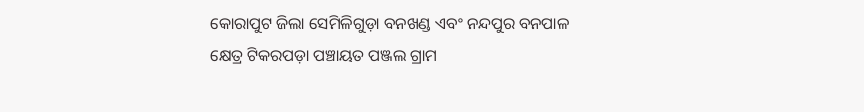କୋରାପୁଟ ଜିଲା ସେମିଳିଗୁଡ଼ା ବନଖଣ୍ଡ ଏବଂ ନନ୍ଦପୁର ବନପାଳ କ୍ଷେତ୍ର ଟିକରପଡ଼ା ପଞ୍ଚାୟତ ପଞ୍ଜଲ ଗ୍ରାମ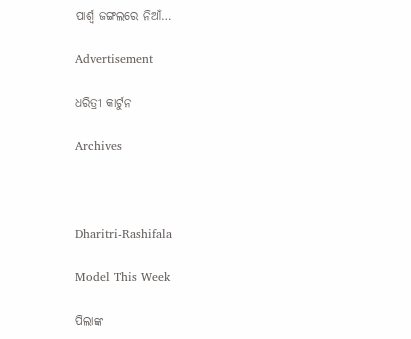ପାର୍ଶ୍ୱ ଜଙ୍ଗଲରେ ନିଆଁ…

Advertisement

ଧରିତ୍ରୀ କାର୍ଟୁନ

Archives



Dharitri-Rashifala

Model This Week

ପିଲାଙ୍କ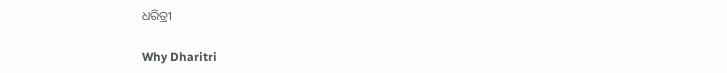ଧରିତ୍ରୀ

Why Dharitri